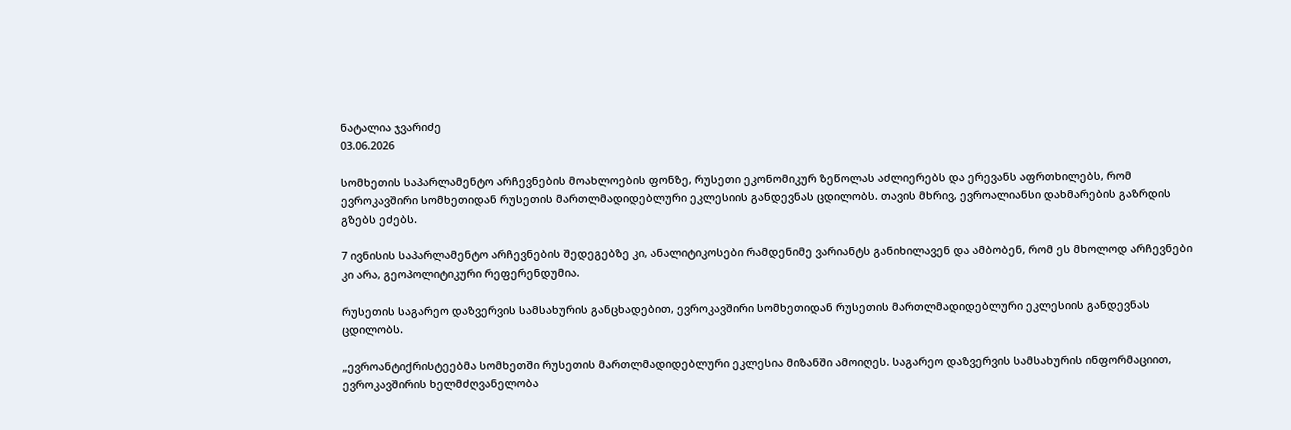ნატალია ჯვარიძე
03.06.2026

სომხეთის საპარლამენტო არჩევნების მოახლოების ფონზე, რუსეთი ეკონომიკურ ზეწოლას აძლიერებს და ერევანს აფრთხილებს, რომ ევროკავშირი სომხეთიდან რუსეთის მართლმადიდებლური ეკლესიის განდევნას ცდილობს. თავის მხრივ, ევროალიანსი დახმარების გაზრდის გზებს ეძებს.

7 ივნისის საპარლამენტო არჩევნების შედეგებზე კი, ანალიტიკოსები რამდენიმე ვარიანტს განიხილავენ და ამბობენ, რომ ეს მხოლოდ არჩევნები კი არა, გეოპოლიტიკური რეფერენდუმია.

რუსეთის საგარეო დაზვერვის სამსახურის განცხადებით, ევროკავშირი სომხეთიდან რუსეთის მართლმადიდებლური ეკლესიის განდევნას ცდილობს.

„ევროანტიქრისტეებმა სომხეთში რუსეთის მართლმადიდებლური ეკლესია მიზანში ამოიღეს. საგარეო დაზვერვის სამსახურის ინფორმაციით, ევროკავშირის ხელმძღვანელობა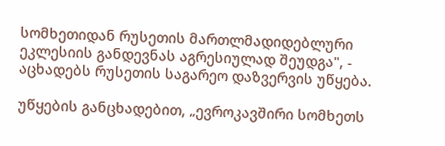სომხეთიდან რუსეთის მართლმადიდებლური ეკლესიის განდევნას აგრესიულად შეუდგა", - აცხადებს რუსეთის საგარეო დაზვერვის უწყება.

უწყების განცხადებით, „ევროკავშირი სომხეთს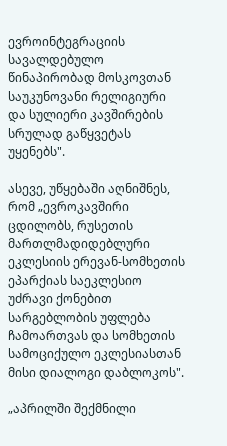ევროინტეგრაციის სავალდებულო წინაპირობად მოსკოვთან საუკუნოვანი რელიგიური და სულიერი კავშირების სრულად გაწყვეტას უყენებს".

ასევე, უწყებაში აღნიშნეს, რომ „ევროკავშირი ცდილობს, რუსეთის მართლმადიდებლური ეკლესიის ერევან-სომხეთის ეპარქიას საეკლესიო უძრავი ქონებით სარგებლობის უფლება ჩამოართვას და სომხეთის სამოციქულო ეკლესიასთან მისი დიალოგი დაბლოკოს".

„აპრილში შექმნილი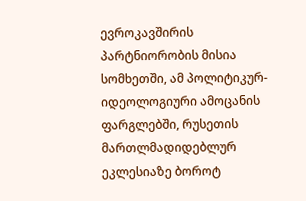ევროკავშირის პარტნიორობის მისია სომხეთში, ამ პოლიტიკურ-იდეოლოგიური ამოცანის ფარგლებში, რუსეთის მართლმადიდებლურ ეკლესიაზე ბოროტ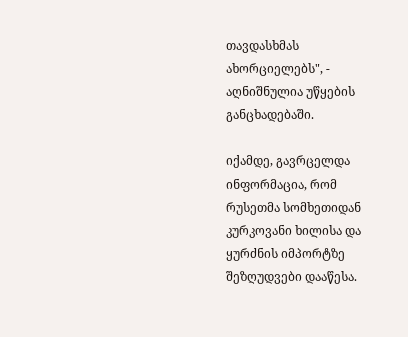თავდასხმას ახორციელებს", - აღნიშნულია უწყების განცხადებაში.

იქამდე, გავრცელდა ინფორმაცია, რომ რუსეთმა სომხეთიდან კურკოვანი ხილისა და ყურძნის იმპორტზე შეზღუდვები დააწესა.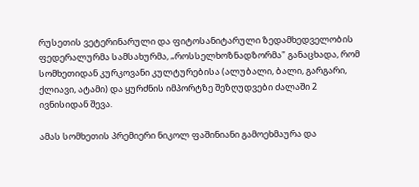რუსეთის ვეტერინარული და ფიტოსანიტარული ზედამხედველობის ფედერალურმა სამსახურმა, „როსსელხოზნადზორმა" განაცხადა, რომ სომხეთიდან კურკოვანი კულტურებისა (ალუბალი, ბალი, გარგარი, ქლიავი, ატამი) და ყურძნის იმპორტზე შეზღუდვები ძალაში 2 ივნისიდან შევა.

ამას სომხეთის პრემიერი ნიკოლ ფაშინიანი გამოეხმაურა და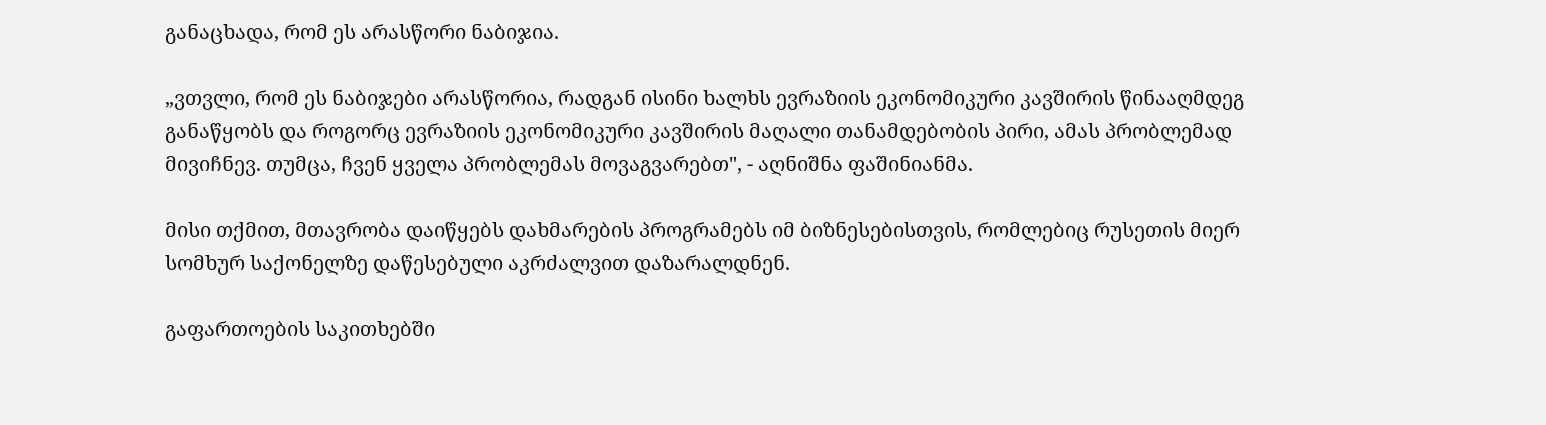განაცხადა, რომ ეს არასწორი ნაბიჯია.

„ვთვლი, რომ ეს ნაბიჯები არასწორია, რადგან ისინი ხალხს ევრაზიის ეკონომიკური კავშირის წინააღმდეგ განაწყობს და როგორც ევრაზიის ეკონომიკური კავშირის მაღალი თანამდებობის პირი, ამას პრობლემად მივიჩნევ. თუმცა, ჩვენ ყველა პრობლემას მოვაგვარებთ", - აღნიშნა ფაშინიანმა.

მისი თქმით, მთავრობა დაიწყებს დახმარების პროგრამებს იმ ბიზნესებისთვის, რომლებიც რუსეთის მიერ სომხურ საქონელზე დაწესებული აკრძალვით დაზარალდნენ.

გაფართოების საკითხებში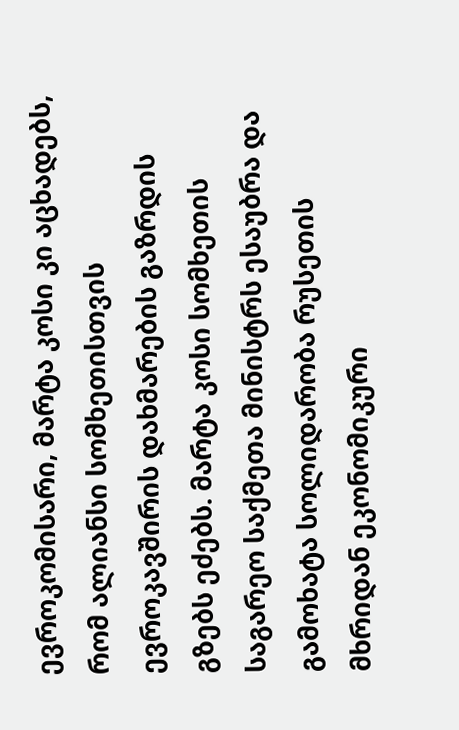ევროკომისარი, მარტა კოსი კი აცხადებს, რომ ალიანსი სომხეთისთვის ევროკავშირის დახმარების გაზრდის გზებს ეძებს. მარტა კოსი სომხეთის საგარეო საქმეთა მინისტრს ესაუბრა და გამოხატა სოლიდარობა რუსეთის მხრიდან ეკონომიკური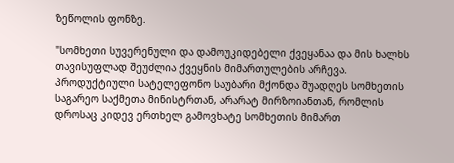ზეწოლის ფონზე.

"სომხეთი სუვერენული და დამოუკიდებელი ქვეყანაა და მის ხალხს თავისუფლად შეუძლია ქვეყნის მიმართულების არჩევა. პროდუქტიული სატელეფონო საუბარი მქონდა შუადღეს სომხეთის საგარეო საქმეთა მინისტრთან, არარატ მირზოიანთან, რომლის დროსაც კიდევ ერთხელ გამოვხატე სომხეთის მიმართ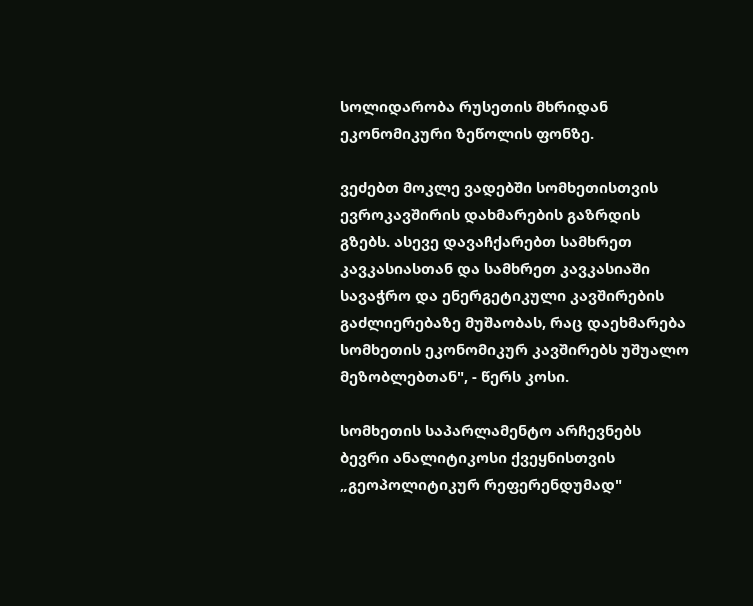სოლიდარობა რუსეთის მხრიდან ეკონომიკური ზეწოლის ფონზე.

ვეძებთ მოკლე ვადებში სომხეთისთვის ევროკავშირის დახმარების გაზრდის გზებს. ასევე დავაჩქარებთ სამხრეთ კავკასიასთან და სამხრეთ კავკასიაში სავაჭრო და ენერგეტიკული კავშირების გაძლიერებაზე მუშაობას, რაც დაეხმარება სომხეთის ეკონომიკურ კავშირებს უშუალო მეზობლებთან", - წერს კოსი.

სომხეთის საპარლამენტო არჩევნებს ბევრი ანალიტიკოსი ქვეყნისთვის „გეოპოლიტიკურ რეფერენდუმად"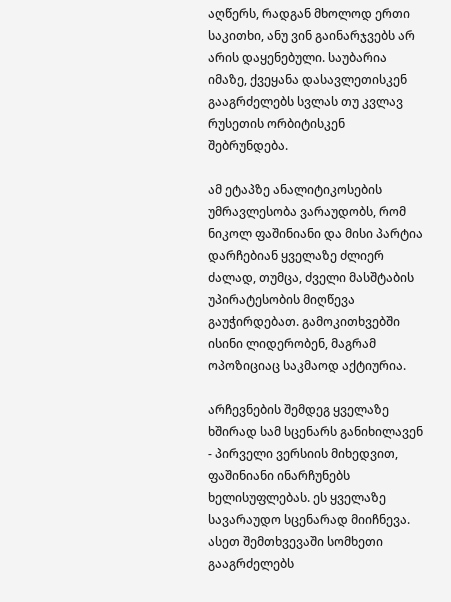აღწერს, რადგან მხოლოდ ერთი საკითხი, ანუ ვინ გაინარჯვებს არ არის დაყენებული. საუბარია იმაზე, ქვეყანა დასავლეთისკენ გააგრძელებს სვლას თუ კვლავ რუსეთის ორბიტისკენ შებრუნდება.

ამ ეტაპზე ანალიტიკოსების უმრავლესობა ვარაუდობს, რომ ნიკოლ ფაშინიანი და მისი პარტია დარჩებიან ყველაზე ძლიერ ძალად, თუმცა, ძველი მასშტაბის უპირატესობის მიღწევა გაუჭირდებათ. გამოკითხვებში ისინი ლიდერობენ, მაგრამ ოპოზიციაც საკმაოდ აქტიურია.

არჩევნების შემდეგ ყველაზე ხშირად სამ სცენარს განიხილავენ - პირველი ვერსიის მიხედვით, ფაშინიანი ინარჩუნებს ხელისუფლებას. ეს ყველაზე სავარაუდო სცენარად მიიჩნევა. ასეთ შემთხვევაში სომხეთი გააგრძელებს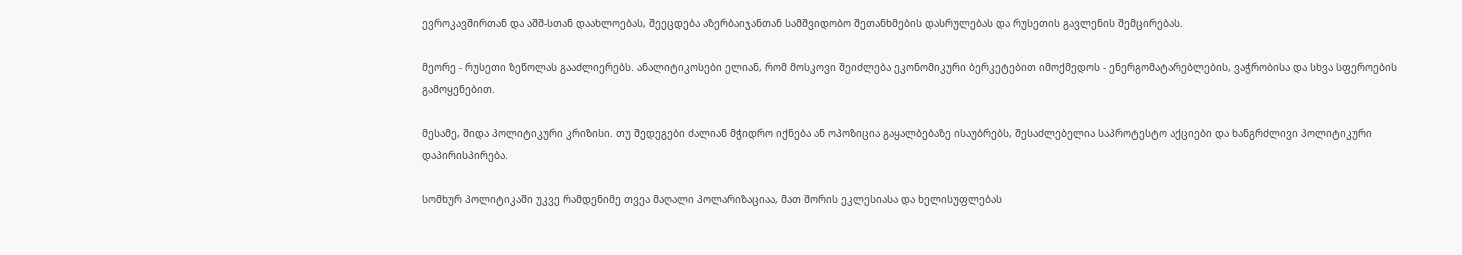ევროკავშირთან და აშშ-სთან დაახლოებას, შეეცდება აზერბაიჯანთან სამშვიდობო შეთანხმების დასრულებას და რუსეთის გავლენის შემცირებას.

მეორე - რუსეთი ზეწოლას გააძლიერებს. ანალიტიკოსები ელიან, რომ მოსკოვი შეიძლება ეკონომიკური ბერკეტებით იმოქმედოს - ენერგომატარებლების, ვაჭრობისა და სხვა სფეროების გამოყენებით.

მესამე, შიდა პოლიტიკური კრიზისი. თუ შედეგები ძალიან მჭიდრო იქნება ან ოპოზიცია გაყალბებაზე ისაუბრებს, შესაძლებელია საპროტესტო აქციები და ხანგრძლივი პოლიტიკური დაპირისპირება.

სომხურ პოლიტიკაში უკვე რამდენიმე თვეა მაღალი პოლარიზაციაა, მათ შორის ეკლესიასა და ხელისუფლებას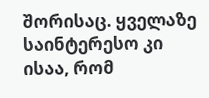შორისაც. ყველაზე საინტერესო კი ისაა, რომ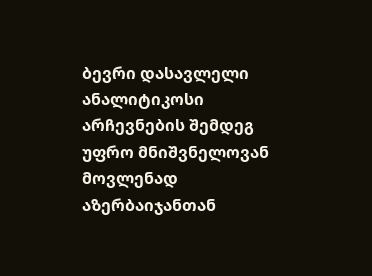ბევრი დასავლელი ანალიტიკოსი არჩევნების შემდეგ უფრო მნიშვნელოვან მოვლენად აზერბაიჯანთან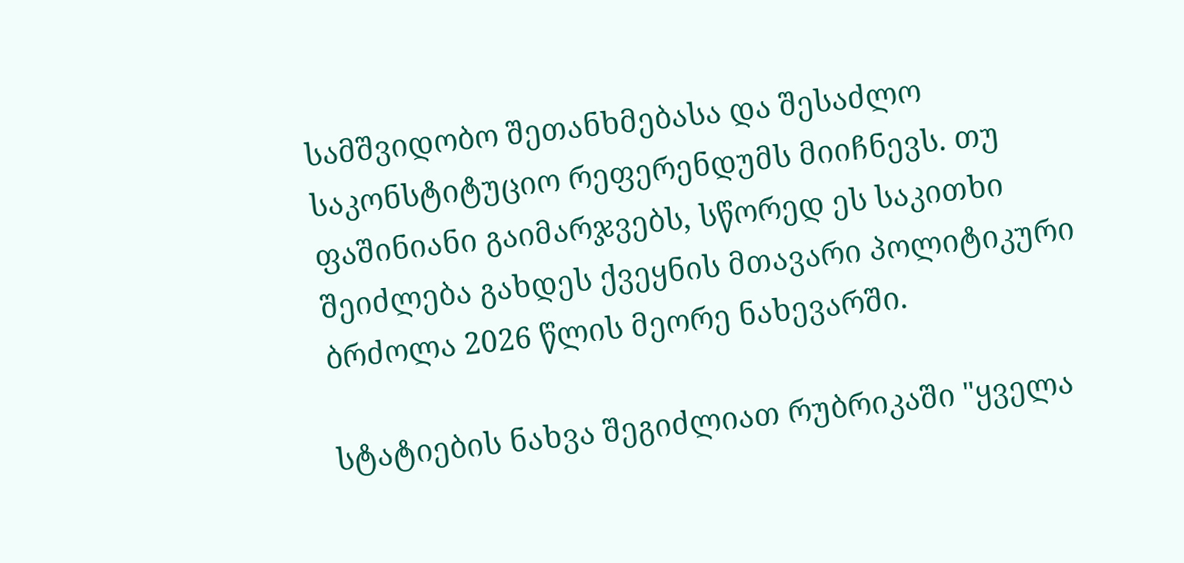სამშვიდობო შეთანხმებასა და შესაძლო საკონსტიტუციო რეფერენდუმს მიიჩნევს. თუ ფაშინიანი გაიმარჯვებს, სწორედ ეს საკითხი შეიძლება გახდეს ქვეყნის მთავარი პოლიტიკური ბრძოლა 2026 წლის მეორე ნახევარში.

სტატიების ნახვა შეგიძლიათ რუბრიკაში "ყველა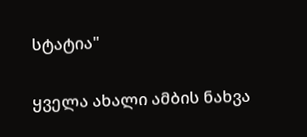სტატია"

ყველა ახალი ამბის ნახვა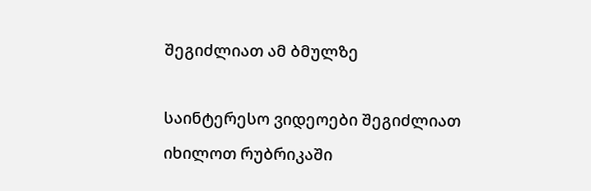შეგიძლიათ ამ ბმულზე

საინტერესო ვიდეოები შეგიძლიათ იხილოთ რუბრიკაში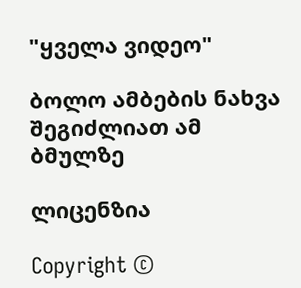"ყველა ვიდეო"

ბოლო ამბების ნახვა შეგიძლიათ ამ ბმულზე

ლიცენზია

Copyright ©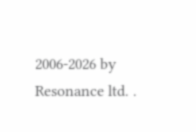2006-2026 by Resonance ltd. .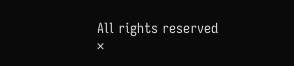All rights reserved
×